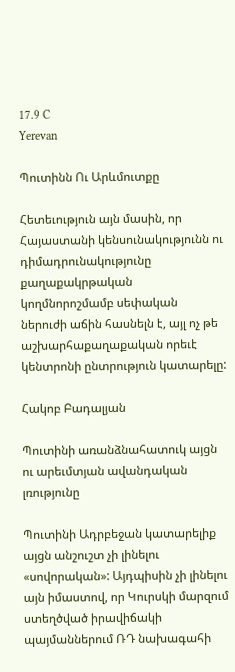17.9 C
Yerevan

Պուտինն Ու Արևմուտքը

Հետեւություն այն մասին, որ Հայաստանի կենսունակությունն ու դիմադրունակությունը քաղաքակրթական կողմնորոշմամբ սեփական ներուժի աճին հասնելն է, այլ ոչ թե աշխարհաքաղաքական որեւէ կենտրոնի ընտրություն կատարելը:

Հակոբ Բադալյան

Պուտինի առանձնահատուկ այցն ու արեւմտյան ավանդական լռությունը

Պուտինի Ադրբեջան կատարելիք այցն անշուշտ չի լինելու «սովորական»: Այդպիսին չի լինելու այն իմաստով, որ Կուրսկի մարզում ստեղծված իրավիճակի պայմաններում ՌԴ նախագահի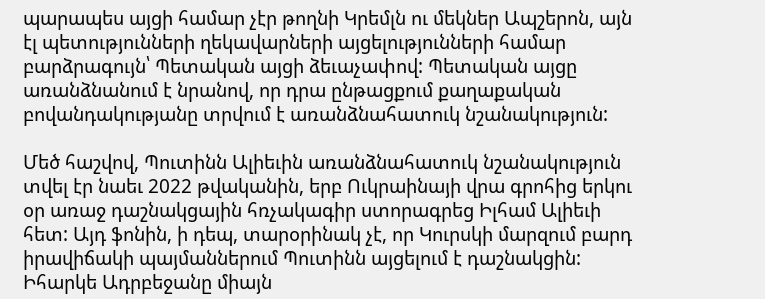պարապես այցի համար չէր թողնի Կրեմլն ու մեկներ Ապշերոն, այն էլ պետությունների ղեկավարների այցելությունների համար բարձրագույն՝ Պետական այցի ձեւաչափով: Պետական այցը առանձնանում է նրանով, որ դրա ընթացքում քաղաքական բովանդակությանը տրվում է առանձնահատուկ նշանակություն:

Մեծ հաշվով, Պուտինն Ալիեւին առանձնահատուկ նշանակություն տվել էր նաեւ 2022 թվականին, երբ Ուկրաինայի վրա գրոհից երկու օր առաջ դաշնակցային հռչակագիր ստորագրեց Իլհամ Ալիեւի հետ: Այդ ֆոնին, ի դեպ, տարօրինակ չէ, որ Կուրսկի մարզում բարդ իրավիճակի պայմաններում Պուտինն այցելում է դաշնակցին: Իհարկե Ադրբեջանը միայն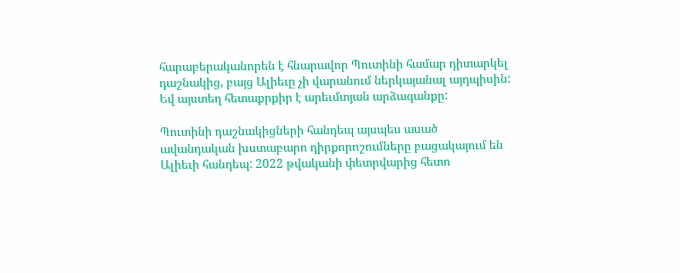հարաբերականորեն է հնարավոր Պուտինի համար դիտարկել դաշնակից, բայց Ալիեւը չի վարանում ներկայանալ այդպիսին: Եվ այստեղ հետաքրքիր է արեւմտյան արձագանքը:

Պուտինի դաշնակիցների հանդեպ այսպես ասած ավանդական խստաբարո դիրքորոշումները բացակայում են Ալիեւի հանդեպ: 2022 թվականի փետրվարից հետո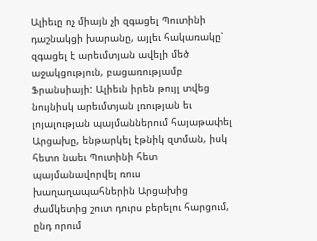Ալիեւը ոչ միայն չի զգացել Պուտինի դաշնակցի խարանը, այլեւ հակառակը՝ զգացել է արեւմտյան ավելի մեծ աջակցություն, բացառությամբ Ֆրանսիայի: Ալիեւն իրեն թույլ տվեց նույնիսկ արեւմտյան լռության եւ լոյալության պայմաններում հայաթափել Արցախը, ենթարկել էթնիկ զտման, իսկ հետո նաեւ Պուտինի հետ պայմանավորվել ռուս խաղաղապահներին Արցախից ժամկետից շուտ դուրս բերելու հարցում, ընդ որում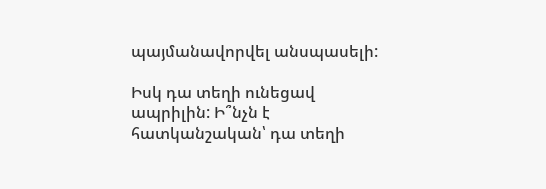պայմանավորվել անսպասելի:

Իսկ դա տեղի ունեցավ ապրիլին: Ի՞նչն է հատկանշական՝ դա տեղի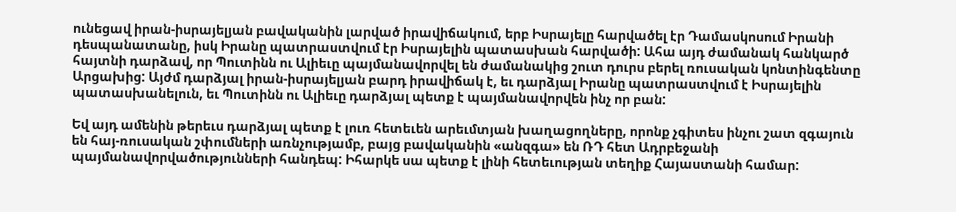ունեցավ իրան-իսրայելյան բավականին լարված իրավիճակում, երբ Իսրայելը հարվածել էր Դամասկոսում Իրանի դեսպանատանը, իսկ Իրանը պատրաստվում էր Իսրայելին պատասխան հարվածի: Ահա այդ ժամանակ հանկարծ հայտնի դարձավ, որ Պուտինն ու Ալիեւը պայմանավորվել են ժամանակից շուտ դուրս բերել ռուսական կոնտինգենտը Արցախից: Այժմ դարձյալ իրան-իսրայելյան բարդ իրավիճակ է, եւ դարձյալ Իրանը պատրաստվում է Իսրայելին պատասխանելուն, եւ Պուտինն ու Ալիեւը դարձյալ պետք է պայմանավորվեն ինչ որ բան:

Եվ այդ ամենին թերեւս դարձյալ պետք է լուռ հետեւեն արեւմտյան խաղացողները, որոնք չգիտես ինչու շատ զգայուն են հայ-ռուսական շփումների առնչությամբ, բայց բավականին «անզգա» են ՌԴ հետ Ադրբեջանի պայմանավորվածությունների հանդեպ: Իհարկե սա պետք է լինի հետեւության տեղիք Հայաստանի համար: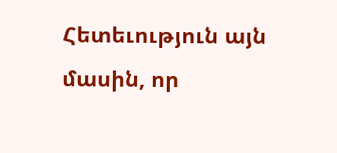Հետեւություն այն մասին, որ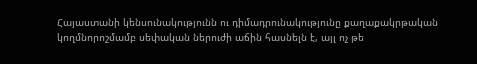Հայաստանի կենսունակությունն ու դիմադրունակությունը քաղաքակրթական կողմնորոշմամբ սեփական ներուժի աճին հասնելն է, այլ ոչ թե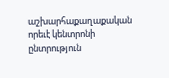աշխարհաքաղաքական որեւէ կենտրոնի ընտրություն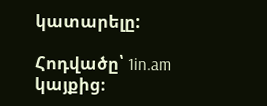կատարելը:

Հոդվածը՝ 1in.am կայքից։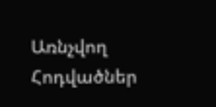Առնչվող Հոդվածներ